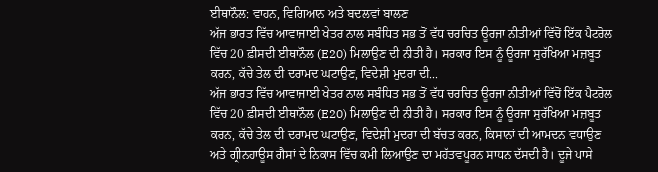ਈਥਾਨੌਲ: ਵਾਹਨ, ਵਿਗਿਆਨ ਅਤੇ ਬਦਲਵਾਂ ਬਾਲਣ
ਅੱਜ ਭਾਰਤ ਵਿੱਚ ਆਵਾਜਾਈ ਖੇਤਰ ਨਾਲ ਸਬੰਧਿਤ ਸਭ ਤੋਂ ਵੱਧ ਚਰਚਿਤ ਊਰਜਾ ਨੀਤੀਆਂ ਵਿੱਚੋਂ ਇੱਕ ਪੈਟਰੋਲ ਵਿੱਚ 20 ਫ਼ੀਸਦੀ ਈਥਾਨੌਲ (E20) ਮਿਲਾਉਣ ਦੀ ਨੀਤੀ ਹੈ। ਸਰਕਾਰ ਇਸ ਨੂੰ ਊਰਜਾ ਸੁਰੱਖਿਆ ਮਜ਼ਬੂਤ ਕਰਨ, ਕੱਚੇ ਤੇਲ ਦੀ ਦਰਾਮਦ ਘਟਾਉਣ, ਵਿਦੇਸ਼ੀ ਮੁਦਰਾ ਦੀ...
ਅੱਜ ਭਾਰਤ ਵਿੱਚ ਆਵਾਜਾਈ ਖੇਤਰ ਨਾਲ ਸਬੰਧਿਤ ਸਭ ਤੋਂ ਵੱਧ ਚਰਚਿਤ ਊਰਜਾ ਨੀਤੀਆਂ ਵਿੱਚੋਂ ਇੱਕ ਪੈਟਰੋਲ ਵਿੱਚ 20 ਫ਼ੀਸਦੀ ਈਥਾਨੌਲ (E20) ਮਿਲਾਉਣ ਦੀ ਨੀਤੀ ਹੈ। ਸਰਕਾਰ ਇਸ ਨੂੰ ਊਰਜਾ ਸੁਰੱਖਿਆ ਮਜ਼ਬੂਤ ਕਰਨ, ਕੱਚੇ ਤੇਲ ਦੀ ਦਰਾਮਦ ਘਟਾਉਣ, ਵਿਦੇਸ਼ੀ ਮੁਦਰਾ ਦੀ ਬੱਚਤ ਕਰਨ, ਕਿਸਾਨਾਂ ਦੀ ਆਮਦਨ ਵਧਾਉਣ ਅਤੇ ਗ੍ਰੀਨਹਾਊਸ ਗੈਸਾਂ ਦੇ ਨਿਕਾਸ ਵਿੱਚ ਕਮੀ ਲਿਆਉਣ ਦਾ ਮਹੱਤਵਪੂਰਨ ਸਾਧਨ ਦੱਸਦੀ ਹੈ। ਦੂਜੇ ਪਾਸੇ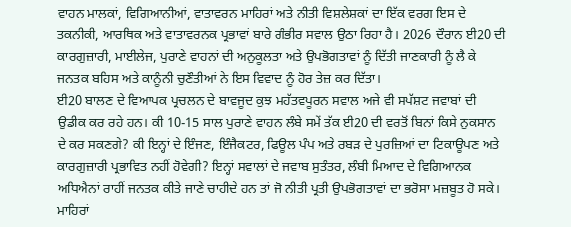ਵਾਹਨ ਮਾਲਕਾਂ, ਵਿਗਿਆਨੀਆਂ, ਵਾਤਾਵਰਨ ਮਾਹਿਰਾਂ ਅਤੇ ਨੀਤੀ ਵਿਸ਼ਲੇਸ਼ਕਾਂ ਦਾ ਇੱਕ ਵਰਗ ਇਸ ਦੇ ਤਕਨੀਕੀ, ਆਰਥਿਕ ਅਤੇ ਵਾਤਾਵਰਨਕ ਪ੍ਰਭਾਵਾਂ ਬਾਰੇ ਗੰਭੀਰ ਸਵਾਲ ਉਠਾ ਰਿਹਾ ਹੈ। 2026 ਦੌਰਾਨ ਈ20 ਦੀ ਕਾਰਗੁਜ਼ਾਰੀ, ਮਾਈਲੇਜ, ਪੁਰਾਣੇ ਵਾਹਨਾਂ ਦੀ ਅਨੁਕੂਲਤਾ ਅਤੇ ਉਪਭੋਗਤਾਵਾਂ ਨੂੰ ਦਿੱਤੀ ਜਾਣਕਾਰੀ ਨੂੰ ਲੈ ਕੇ ਜਨਤਕ ਬਹਿਸ ਅਤੇ ਕਾਨੂੰਨੀ ਚੁਣੌਤੀਆਂ ਨੇ ਇਸ ਵਿਵਾਦ ਨੂੰ ਹੋਰ ਤੇਜ਼ ਕਰ ਦਿੱਤਾ।
ਈ20 ਬਾਲਣ ਦੇ ਵਿਆਪਕ ਪ੍ਰਚਲਨ ਦੇ ਬਾਵਜੂਦ ਕੁਝ ਮਹੱਤਵਪੂਰਨ ਸਵਾਲ ਅਜੇ ਵੀ ਸਪੱਸ਼ਟ ਜਵਾਬਾਂ ਦੀ ਉਡੀਕ ਕਰ ਰਹੇ ਹਨ। ਕੀ 10-15 ਸਾਲ ਪੁਰਾਣੇ ਵਾਹਨ ਲੰਬੇ ਸਮੇਂ ਤੱਕ ਈ20 ਦੀ ਵਰਤੋਂ ਬਿਨਾਂ ਕਿਸੇ ਨੁਕਸਾਨ ਦੇ ਕਰ ਸਕਣਗੇ? ਕੀ ਇਨ੍ਹਾਂ ਦੇ ਇੰਜਣ, ਇੰਜੈਕਟਰ, ਫਿਊਲ ਪੰਪ ਅਤੇ ਰਬੜ ਦੇ ਪੁਰਜ਼ਿਆਂ ਦਾ ਟਿਕਾਊਪਣ ਅਤੇ ਕਾਰਗੁਜ਼ਾਰੀ ਪ੍ਰਭਾਵਿਤ ਨਹੀਂ ਹੋਵੇਗੀ? ਇਨ੍ਹਾਂ ਸਵਾਲਾਂ ਦੇ ਜਵਾਬ ਸੁਤੰਤਰ, ਲੰਬੀ ਮਿਆਦ ਦੇ ਵਿਗਿਆਨਕ ਅਧਿਐਨਾਂ ਰਾਹੀਂ ਜਨਤਕ ਕੀਤੇ ਜਾਣੇ ਚਾਹੀਦੇ ਹਨ ਤਾਂ ਜੋ ਨੀਤੀ ਪ੍ਰਤੀ ਉਪਭੋਗਤਾਵਾਂ ਦਾ ਭਰੋਸਾ ਮਜ਼ਬੂਤ ਹੋ ਸਕੇ।
ਮਾਹਿਰਾਂ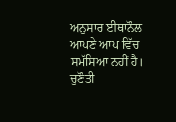ਅਨੁਸਾਰ ਈਥਾਨੌਲ ਆਪਣੇ ਆਪ ਵਿੱਚ ਸਮੱਸਿਆ ਨਹੀਂ ਹੈ। ਚੁਣੌਤੀ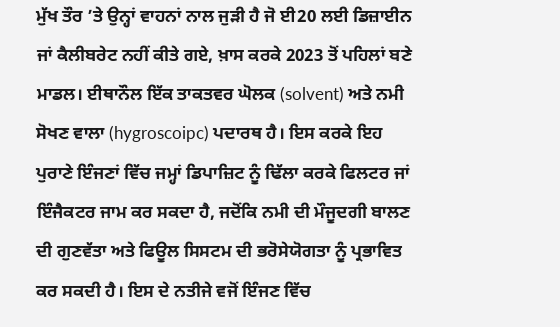ਮੁੱਖ ਤੌਰ ’ਤੇ ਉਨ੍ਹਾਂ ਵਾਹਨਾਂ ਨਾਲ ਜੁੜੀ ਹੈ ਜੋ ਈ20 ਲਈ ਡਿਜ਼ਾਈਨ ਜਾਂ ਕੈਲੀਬਰੇਟ ਨਹੀਂ ਕੀਤੇ ਗਏ, ਖ਼ਾਸ ਕਰਕੇ 2023 ਤੋਂ ਪਹਿਲਾਂ ਬਣੇ ਮਾਡਲ। ਈਥਾਨੌਲ ਇੱਕ ਤਾਕਤਵਰ ਘੋਲਕ (solvent) ਅਤੇ ਨਮੀ ਸੋਖਣ ਵਾਲਾ (hygroscoipc) ਪਦਾਰਥ ਹੈ। ਇਸ ਕਰਕੇ ਇਹ ਪੁਰਾਣੇ ਇੰਜਣਾਂ ਵਿੱਚ ਜਮ੍ਹਾਂ ਡਿਪਾਜ਼ਿਟ ਨੂੰ ਢਿੱਲਾ ਕਰਕੇ ਫਿਲਟਰ ਜਾਂ ਇੰਜੈਕਟਰ ਜਾਮ ਕਰ ਸਕਦਾ ਹੈ, ਜਦੋਂਕਿ ਨਮੀ ਦੀ ਮੌਜੂਦਗੀ ਬਾਲਣ ਦੀ ਗੁਣਵੱਤਾ ਅਤੇ ਫਿਊਲ ਸਿਸਟਮ ਦੀ ਭਰੋਸੇਯੋਗਤਾ ਨੂੰ ਪ੍ਰਭਾਵਿਤ ਕਰ ਸਕਦੀ ਹੈ। ਇਸ ਦੇ ਨਤੀਜੇ ਵਜੋਂ ਇੰਜਣ ਵਿੱਚ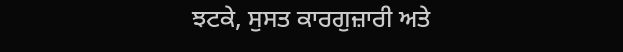ਝਟਕੇ, ਸੁਸਤ ਕਾਰਗੁਜ਼ਾਰੀ ਅਤੇ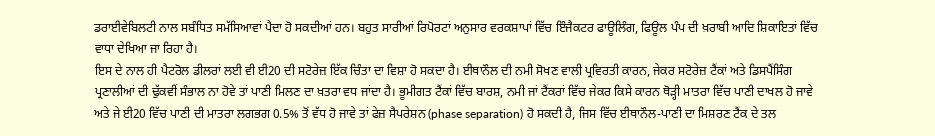ਡਰਾਈਵੇਬਿਲਟੀ ਨਾਲ ਸਬੰਧਿਤ ਸਮੱਸਿਆਵਾਂ ਪੈਦਾ ਹੋ ਸਕਦੀਆਂ ਹਨ। ਬਹੁਤ ਸਾਰੀਆਂ ਰਿਪੋਰਟਾਂ ਅਨੁਸਾਰ ਵਰਕਸ਼ਾਪਾਂ ਵਿੱਚ ਇੰਜੈਕਟਰ ਫਾਊਲਿੰਗ, ਫਿਊਲ ਪੰਪ ਦੀ ਖ਼ਰਾਬੀ ਆਦਿ ਸ਼ਿਕਾਇਤਾਂ ਵਿੱਚ ਵਾਧਾ ਦੇਖਿਆ ਜਾ ਰਿਹਾ ਹੈ।
ਇਸ ਦੇ ਨਾਲ ਹੀ ਪੈਟਰੋਲ ਡੀਲਰਾਂ ਲਈ ਵੀ ਈ20 ਦੀ ਸਟੋਰੇਜ਼ ਇੱਕ ਚਿੰਤਾ ਦਾ ਵਿਸ਼ਾ ਹੋ ਸਕਦਾ ਹੈ। ਈਥਾਨੌਲ ਦੀ ਨਮੀ ਸੋਖਣ ਵਾਲੀ ਪ੍ਰਵਿਰਤੀ ਕਾਰਨ, ਜੇਕਰ ਸਟੋਰੇਜ਼ ਟੈਂਕਾਂ ਅਤੇ ਡਿਸਪੈਂਸਿੰਗ ਪ੍ਰਣਾਲੀਆਂ ਦੀ ਢੁੱਕਵੀਂ ਸੰਭਾਲ ਨਾ ਹੋਵੇ ਤਾਂ ਪਾਣੀ ਮਿਲਣ ਦਾ ਖ਼ਤਰਾ ਵਧ ਜਾਂਦਾ ਹੈ। ਭੂਮੀਗਤ ਟੈਂਕਾਂ ਵਿੱਚ ਬਾਰਸ਼, ਨਮੀ ਜਾਂ ਟੈਂਕਰਾਂ ਵਿੱਚ ਜੇਕਰ ਕਿਸੇ ਕਾਰਨ ਥੋੜ੍ਹੀ ਮਾਤਰਾ ਵਿੱਚ ਪਾਣੀ ਦਾਖਲ ਹੋ ਜਾਵੇ ਅਤੇ ਜੇ ਈ20 ਵਿੱਚ ਪਾਣੀ ਦੀ ਮਾਤਰਾ ਲਗਭਗ 0.5% ਤੋਂ ਵੱਧ ਹੋ ਜਾਵੇ ਤਾਂ ਫੇਜ਼ ਸੈਪਰੇਸ਼ਨ (phase separation) ਹੋ ਸਕਦੀ ਹੈ, ਜਿਸ ਵਿੱਚ ਈਥਾਨੌਲ-ਪਾਣੀ ਦਾ ਮਿਸ਼ਰਣ ਟੈਂਕ ਦੇ ਤਲ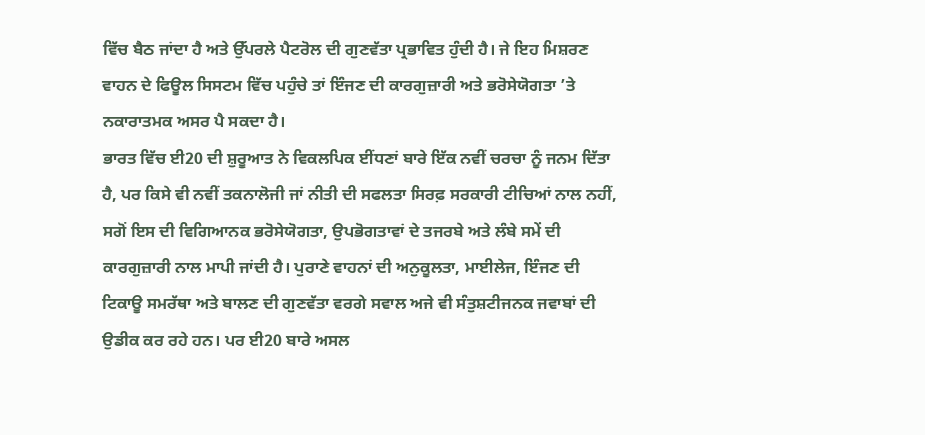ਵਿੱਚ ਬੈਠ ਜਾਂਦਾ ਹੈ ਅਤੇ ਉੱਪਰਲੇ ਪੈਟਰੋਲ ਦੀ ਗੁਣਵੱਤਾ ਪ੍ਰਭਾਵਿਤ ਹੁੰਦੀ ਹੈ। ਜੇ ਇਹ ਮਿਸ਼ਰਣ ਵਾਹਨ ਦੇ ਫਿਊਲ ਸਿਸਟਮ ਵਿੱਚ ਪਹੁੰਚੇ ਤਾਂ ਇੰਜਣ ਦੀ ਕਾਰਗੁਜ਼ਾਰੀ ਅਤੇ ਭਰੋਸੇਯੋਗਤਾ ’ਤੇ ਨਕਾਰਾਤਮਕ ਅਸਰ ਪੈ ਸਕਦਾ ਹੈ।
ਭਾਰਤ ਵਿੱਚ ਈ20 ਦੀ ਸ਼ੁਰੂਆਤ ਨੇ ਵਿਕਲਪਿਕ ਈਂਧਣਾਂ ਬਾਰੇ ਇੱਕ ਨਵੀਂ ਚਰਚਾ ਨੂੰ ਜਨਮ ਦਿੱਤਾ ਹੈ, ਪਰ ਕਿਸੇ ਵੀ ਨਵੀਂ ਤਕਨਾਲੋਜੀ ਜਾਂ ਨੀਤੀ ਦੀ ਸਫਲਤਾ ਸਿਰਫ਼ ਸਰਕਾਰੀ ਟੀਚਿਆਂ ਨਾਲ ਨਹੀਂ, ਸਗੋਂ ਇਸ ਦੀ ਵਿਗਿਆਨਕ ਭਰੋਸੇਯੋਗਤਾ, ਉਪਭੋਗਤਾਵਾਂ ਦੇ ਤਜਰਬੇ ਅਤੇ ਲੰਬੇ ਸਮੇਂ ਦੀ ਕਾਰਗੁਜ਼ਾਰੀ ਨਾਲ ਮਾਪੀ ਜਾਂਦੀ ਹੈ। ਪੁਰਾਣੇ ਵਾਹਨਾਂ ਦੀ ਅਨੁਕੂਲਤਾ, ਮਾਈਲੇਜ, ਇੰਜਣ ਦੀ ਟਿਕਾਊ ਸਮਰੱਥਾ ਅਤੇ ਬਾਲਣ ਦੀ ਗੁਣਵੱਤਾ ਵਰਗੇ ਸਵਾਲ ਅਜੇ ਵੀ ਸੰਤੁਸ਼ਟੀਜਨਕ ਜਵਾਬਾਂ ਦੀ ਉਡੀਕ ਕਰ ਰਹੇ ਹਨ। ਪਰ ਈ20 ਬਾਰੇ ਅਸਲ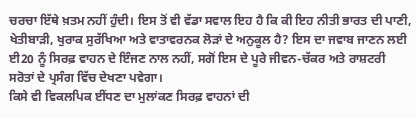ਚਰਚਾ ਇੱਥੇ ਖ਼ਤਮ ਨਹੀਂ ਹੁੰਦੀ। ਇਸ ਤੋਂ ਵੀ ਵੱਡਾ ਸਵਾਲ ਇਹ ਹੈ ਕਿ ਕੀ ਇਹ ਨੀਤੀ ਭਾਰਤ ਦੀ ਪਾਣੀ, ਖੇਤੀਬਾੜੀ, ਖੁਰਾਕ ਸੁਰੱਖਿਆ ਅਤੇ ਵਾਤਾਵਰਨਕ ਲੋੜਾਂ ਦੇ ਅਨੁਕੂਲ ਹੈ? ਇਸ ਦਾ ਜਵਾਬ ਜਾਣਨ ਲਈ ਈ20 ਨੂੰ ਸਿਰਫ਼ ਵਾਹਨ ਦੇ ਇੰਜਣ ਨਾਲ ਨਹੀਂ, ਸਗੋਂ ਇਸ ਦੇ ਪੂਰੇ ਜੀਵਨ-ਚੱਕਰ ਅਤੇ ਰਾਸ਼ਟਰੀ ਸਰੋਤਾਂ ਦੇ ਪ੍ਰਸੰਗ ਵਿੱਚ ਦੇਖਣਾ ਪਵੇਗਾ।
ਕਿਸੇ ਵੀ ਵਿਕਲਪਿਕ ਈਂਧਣ ਦਾ ਮੁਲਾਂਕਣ ਸਿਰਫ਼ ਵਾਹਨਾਂ ਦੀ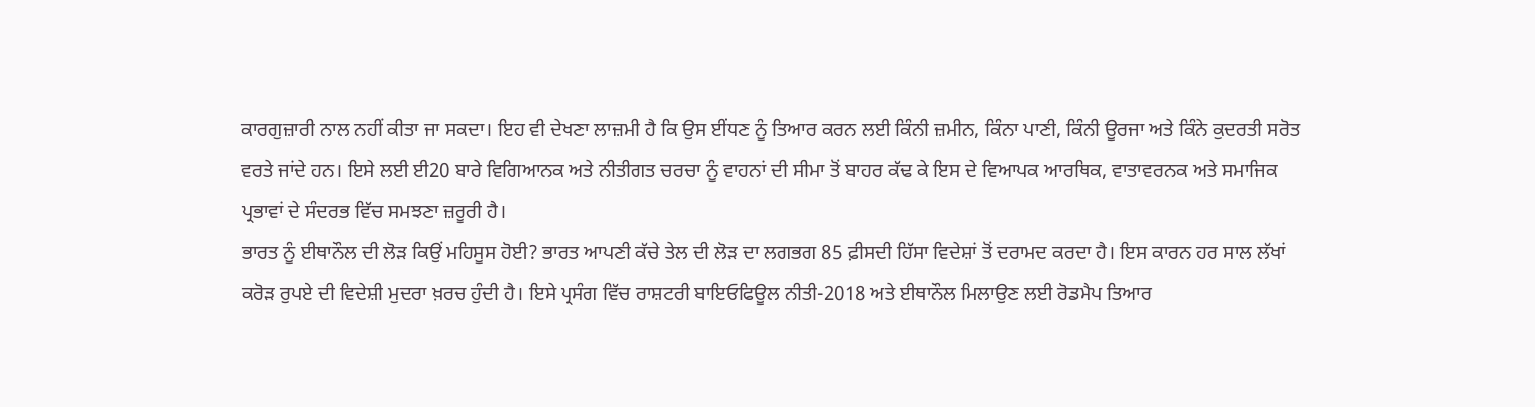ਕਾਰਗੁਜ਼ਾਰੀ ਨਾਲ ਨਹੀਂ ਕੀਤਾ ਜਾ ਸਕਦਾ। ਇਹ ਵੀ ਦੇਖਣਾ ਲਾਜ਼ਮੀ ਹੈ ਕਿ ਉਸ ਈਂਧਣ ਨੂੰ ਤਿਆਰ ਕਰਨ ਲਈ ਕਿੰਨੀ ਜ਼ਮੀਨ, ਕਿੰਨਾ ਪਾਣੀ, ਕਿੰਨੀ ਊਰਜਾ ਅਤੇ ਕਿੰਨੇ ਕੁਦਰਤੀ ਸਰੋਤ ਵਰਤੇ ਜਾਂਦੇ ਹਨ। ਇਸੇ ਲਈ ਈ20 ਬਾਰੇ ਵਿਗਿਆਨਕ ਅਤੇ ਨੀਤੀਗਤ ਚਰਚਾ ਨੂੰ ਵਾਹਨਾਂ ਦੀ ਸੀਮਾ ਤੋਂ ਬਾਹਰ ਕੱਢ ਕੇ ਇਸ ਦੇ ਵਿਆਪਕ ਆਰਥਿਕ, ਵਾਤਾਵਰਨਕ ਅਤੇ ਸਮਾਜਿਕ ਪ੍ਰਭਾਵਾਂ ਦੇ ਸੰਦਰਭ ਵਿੱਚ ਸਮਝਣਾ ਜ਼ਰੂਰੀ ਹੈ।
ਭਾਰਤ ਨੂੰ ਈਥਾਨੌਲ ਦੀ ਲੋੜ ਕਿਉਂ ਮਹਿਸੂਸ ਹੋਈ? ਭਾਰਤ ਆਪਣੀ ਕੱਚੇ ਤੇਲ ਦੀ ਲੋੜ ਦਾ ਲਗਭਗ 85 ਫ਼ੀਸਦੀ ਹਿੱਸਾ ਵਿਦੇਸ਼ਾਂ ਤੋਂ ਦਰਾਮਦ ਕਰਦਾ ਹੈ। ਇਸ ਕਾਰਨ ਹਰ ਸਾਲ ਲੱਖਾਂ ਕਰੋੜ ਰੁਪਏ ਦੀ ਵਿਦੇਸ਼ੀ ਮੁਦਰਾ ਖ਼ਰਚ ਹੁੰਦੀ ਹੈ। ਇਸੇ ਪ੍ਰਸੰਗ ਵਿੱਚ ਰਾਸ਼ਟਰੀ ਬਾਇਓਫਿਊਲ ਨੀਤੀ-2018 ਅਤੇ ਈਥਾਨੌਲ ਮਿਲਾਉਣ ਲਈ ਰੋਡਮੈਪ ਤਿਆਰ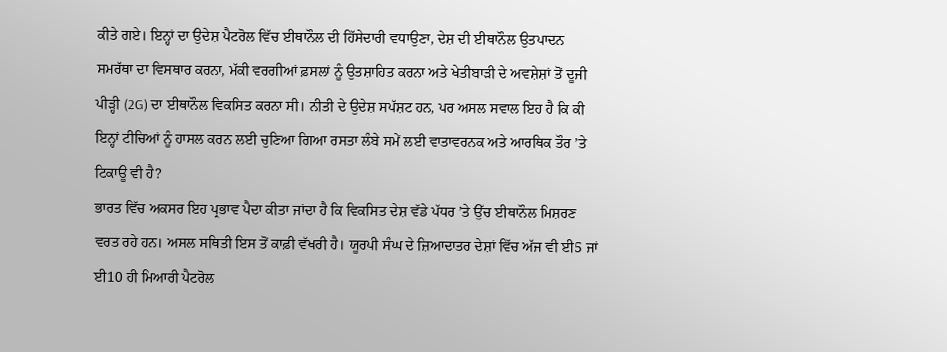ਕੀਤੇ ਗਏ। ਇਨ੍ਹਾਂ ਦਾ ਉਦੇਸ਼ ਪੈਟਰੋਲ ਵਿੱਚ ਈਥਾਨੌਲ ਦੀ ਹਿੱਸੇਦਾਰੀ ਵਧਾਉਣਾ, ਦੇਸ਼ ਦੀ ਈਥਾਨੌਲ ਉਤਪਾਦਨ ਸਮਰੱਥਾ ਦਾ ਵਿਸਥਾਰ ਕਰਨਾ, ਮੱਕੀ ਵਰਗੀਆਂ ਫ਼ਸਲਾਂ ਨੂੰ ਉਤਸ਼ਾਹਿਤ ਕਰਨਾ ਅਤੇ ਖੇਤੀਬਾੜੀ ਦੇ ਅਵਸ਼ੇਸ਼ਾਂ ਤੋਂ ਦੂਜੀ ਪੀੜ੍ਹੀ (2G) ਦਾ ਈਥਾਨੌਲ ਵਿਕਸਿਤ ਕਰਨਾ ਸੀ। ਨੀਤੀ ਦੇ ਉਦੇਸ਼ ਸਪੱਸ਼ਟ ਹਨ, ਪਰ ਅਸਲ ਸਵਾਲ ਇਹ ਹੈ ਕਿ ਕੀ ਇਨ੍ਹਾਂ ਟੀਚਿਆਂ ਨੂੰ ਹਾਸਲ ਕਰਨ ਲਈ ਚੁਣਿਆ ਗਿਆ ਰਸਤਾ ਲੰਬੇ ਸਮੇਂ ਲਈ ਵਾਤਾਵਰਨਕ ਅਤੇ ਆਰਥਿਕ ਤੌਰ ’ਤੇ ਟਿਕਾਊ ਵੀ ਹੈ?
ਭਾਰਤ ਵਿੱਚ ਅਕਸਰ ਇਹ ਪ੍ਰਭਾਵ ਪੈਦਾ ਕੀਤਾ ਜਾਂਦਾ ਹੈ ਕਿ ਵਿਕਸਿਤ ਦੇਸ਼ ਵੱਡੇ ਪੱਧਰ ’ਤੇ ਉੱਚ ਈਥਾਨੌਲ ਮਿਸ਼ਰਣ ਵਰਤ ਰਹੇ ਹਨ। ਅਸਲ ਸਥਿਤੀ ਇਸ ਤੋਂ ਕਾਫ਼ੀ ਵੱਖਰੀ ਹੈ। ਯੂਰਪੀ ਸੰਘ ਦੇ ਜ਼ਿਆਦਾਤਰ ਦੇਸ਼ਾਂ ਵਿੱਚ ਅੱਜ ਵੀ ਈ5 ਜਾਂ ਈ10 ਹੀ ਮਿਆਰੀ ਪੈਟਰੋਲ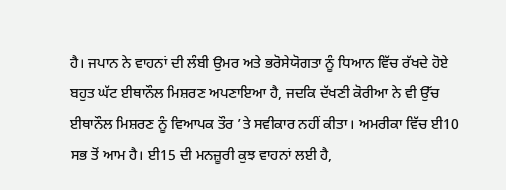ਹੈ। ਜਪਾਨ ਨੇ ਵਾਹਨਾਂ ਦੀ ਲੰਬੀ ਉਮਰ ਅਤੇ ਭਰੋਸੇਯੋਗਤਾ ਨੂੰ ਧਿਆਨ ਵਿੱਚ ਰੱਖਦੇ ਹੋਏ ਬਹੁਤ ਘੱਟ ਈਥਾਨੌਲ ਮਿਸ਼ਰਣ ਅਪਣਾਇਆ ਹੈ, ਜਦਕਿ ਦੱਖਣੀ ਕੋਰੀਆ ਨੇ ਵੀ ਉੱਚ ਈਥਾਨੌਲ ਮਿਸ਼ਰਣ ਨੂੰ ਵਿਆਪਕ ਤੌਰ ’ਤੇ ਸਵੀਕਾਰ ਨਹੀਂ ਕੀਤਾ। ਅਮਰੀਕਾ ਵਿੱਚ ਈ10 ਸਭ ਤੋਂ ਆਮ ਹੈ। ਈ15 ਦੀ ਮਨਜ਼ੂਰੀ ਕੁਝ ਵਾਹਨਾਂ ਲਈ ਹੈ,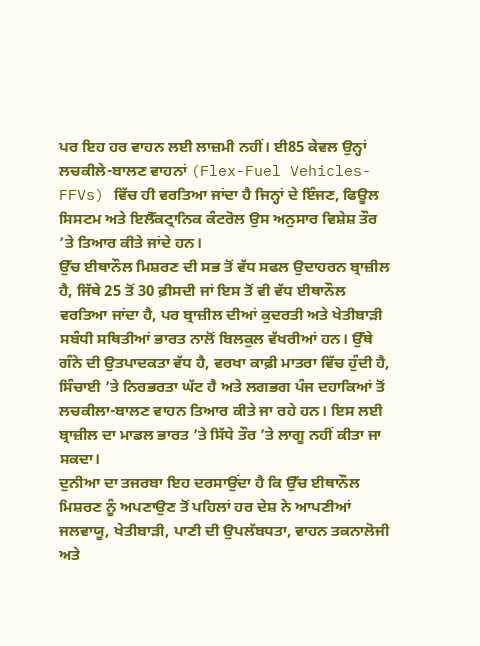ਪਰ ਇਹ ਹਰ ਵਾਹਨ ਲਈ ਲਾਜ਼ਮੀ ਨਹੀਂ। ਈ85 ਕੇਵਲ ਉਨ੍ਹਾਂ ਲਚਕੀਲੇ-ਬਾਲਣ ਵਾਹਨਾਂ (Flex-Fuel Vehicles-FFVs) ਵਿੱਚ ਹੀ ਵਰਤਿਆ ਜਾਂਦਾ ਹੈ ਜਿਨ੍ਹਾਂ ਦੇ ਇੰਜਣ, ਫਿਊਲ ਸਿਸਟਮ ਅਤੇ ਇਲੈੱਕਟ੍ਰਾਨਿਕ ਕੰਟਰੋਲ ਉਸ ਅਨੁਸਾਰ ਵਿਸ਼ੇਸ਼ ਤੌਰ ’ਤੇ ਤਿਆਰ ਕੀਤੇ ਜਾਂਦੇ ਹਨ।
ਉੱਚ ਈਥਾਨੌਲ ਮਿਸ਼ਰਣ ਦੀ ਸਭ ਤੋਂ ਵੱਧ ਸਫਲ ਉਦਾਹਰਨ ਬ੍ਰਾਜ਼ੀਲ ਹੈ, ਜਿੱਥੇ 25 ਤੋਂ 30 ਫ਼ੀਸਦੀ ਜਾਂ ਇਸ ਤੋਂ ਵੀ ਵੱਧ ਈਥਾਨੌਲ ਵਰਤਿਆ ਜਾਂਦਾ ਹੈ, ਪਰ ਬ੍ਰਾਜ਼ੀਲ ਦੀਆਂ ਕੁਦਰਤੀ ਅਤੇ ਖੇਤੀਬਾੜੀ ਸਬੰਧੀ ਸਥਿਤੀਆਂ ਭਾਰਤ ਨਾਲੋਂ ਬਿਲਕੁਲ ਵੱਖਰੀਆਂ ਹਨ। ਉੱਥੇ ਗੰਨੇ ਦੀ ਉਤਪਾਦਕਤਾ ਵੱਧ ਹੈ, ਵਰਖਾ ਕਾਫ਼ੀ ਮਾਤਰਾ ਵਿੱਚ ਹੁੰਦੀ ਹੈ, ਸਿੰਚਾਈ ’ਤੇ ਨਿਰਭਰਤਾ ਘੱਟ ਹੈ ਅਤੇ ਲਗਭਗ ਪੰਜ ਦਹਾਕਿਆਂ ਤੋਂ ਲਚਕੀਲਾ-ਬਾਲਣ ਵਾਹਨ ਤਿਆਰ ਕੀਤੇ ਜਾ ਰਹੇ ਹਨ। ਇਸ ਲਈ ਬ੍ਰਾਜ਼ੀਲ ਦਾ ਮਾਡਲ ਭਾਰਤ ’ਤੇ ਸਿੱਧੇ ਤੌਰ ’ਤੇ ਲਾਗੂ ਨਹੀਂ ਕੀਤਾ ਜਾ ਸਕਦਾ।
ਦੁਨੀਆ ਦਾ ਤਜਰਬਾ ਇਹ ਦਰਸਾਉਂਦਾ ਹੈ ਕਿ ਉੱਚ ਈਥਾਨੌਲ ਮਿਸ਼ਰਣ ਨੂੰ ਅਪਣਾਉਣ ਤੋਂ ਪਹਿਲਾਂ ਹਰ ਦੇਸ਼ ਨੇ ਆਪਣੀਆਂ ਜਲਵਾਯੂ, ਖੇਤੀਬਾੜੀ, ਪਾਣੀ ਦੀ ਉਪਲੱਬਧਤਾ, ਵਾਹਨ ਤਕਨਾਲੋਜੀ ਅਤੇ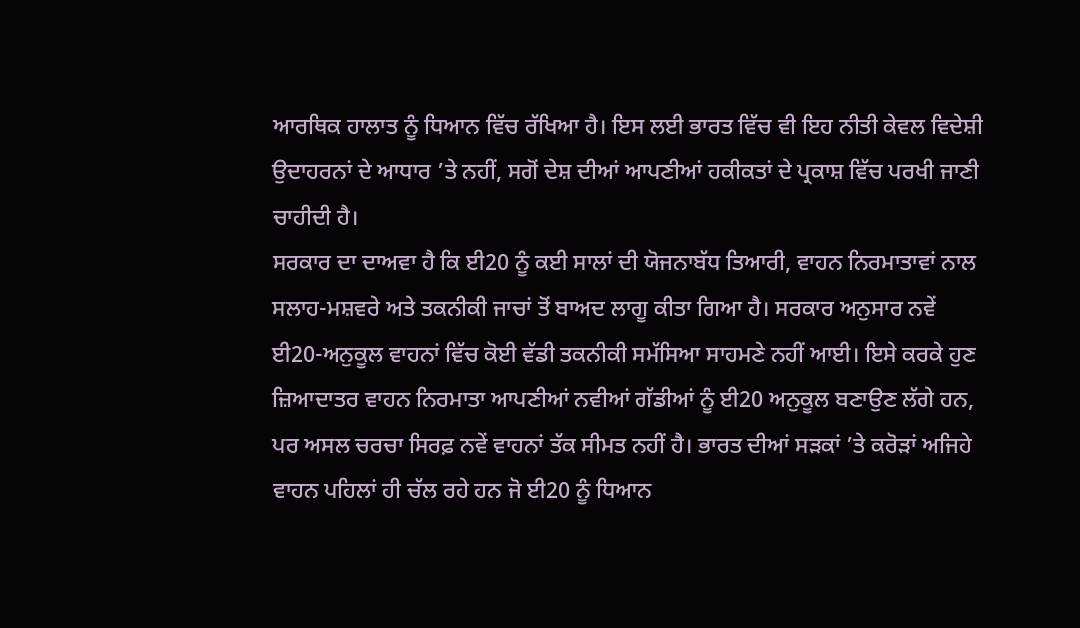ਆਰਥਿਕ ਹਾਲਾਤ ਨੂੰ ਧਿਆਨ ਵਿੱਚ ਰੱਖਿਆ ਹੈ। ਇਸ ਲਈ ਭਾਰਤ ਵਿੱਚ ਵੀ ਇਹ ਨੀਤੀ ਕੇਵਲ ਵਿਦੇਸ਼ੀ ਉਦਾਹਰਨਾਂ ਦੇ ਆਧਾਰ ’ਤੇ ਨਹੀਂ, ਸਗੋਂ ਦੇਸ਼ ਦੀਆਂ ਆਪਣੀਆਂ ਹਕੀਕਤਾਂ ਦੇ ਪ੍ਰਕਾਸ਼ ਵਿੱਚ ਪਰਖੀ ਜਾਣੀ ਚਾਹੀਦੀ ਹੈ।
ਸਰਕਾਰ ਦਾ ਦਾਅਵਾ ਹੈ ਕਿ ਈ20 ਨੂੰ ਕਈ ਸਾਲਾਂ ਦੀ ਯੋਜਨਾਬੱਧ ਤਿਆਰੀ, ਵਾਹਨ ਨਿਰਮਾਤਾਵਾਂ ਨਾਲ ਸਲਾਹ-ਮਸ਼ਵਰੇ ਅਤੇ ਤਕਨੀਕੀ ਜਾਚਾਂ ਤੋਂ ਬਾਅਦ ਲਾਗੂ ਕੀਤਾ ਗਿਆ ਹੈ। ਸਰਕਾਰ ਅਨੁਸਾਰ ਨਵੇਂ ਈ20-ਅਨੁਕੂਲ ਵਾਹਨਾਂ ਵਿੱਚ ਕੋਈ ਵੱਡੀ ਤਕਨੀਕੀ ਸਮੱਸਿਆ ਸਾਹਮਣੇ ਨਹੀਂ ਆਈ। ਇਸੇ ਕਰਕੇ ਹੁਣ ਜ਼ਿਆਦਾਤਰ ਵਾਹਨ ਨਿਰਮਾਤਾ ਆਪਣੀਆਂ ਨਵੀਆਂ ਗੱਡੀਆਂ ਨੂੰ ਈ20 ਅਨੁਕੂਲ ਬਣਾਉਣ ਲੱਗੇ ਹਨ, ਪਰ ਅਸਲ ਚਰਚਾ ਸਿਰਫ਼ ਨਵੇਂ ਵਾਹਨਾਂ ਤੱਕ ਸੀਮਤ ਨਹੀਂ ਹੈ। ਭਾਰਤ ਦੀਆਂ ਸੜਕਾਂ ’ਤੇ ਕਰੋੜਾਂ ਅਜਿਹੇ ਵਾਹਨ ਪਹਿਲਾਂ ਹੀ ਚੱਲ ਰਹੇ ਹਨ ਜੋ ਈ20 ਨੂੰ ਧਿਆਨ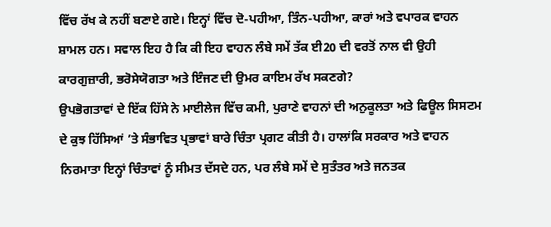ਵਿੱਚ ਰੱਖ ਕੇ ਨਹੀਂ ਬਣਾਏ ਗਏ। ਇਨ੍ਹਾਂ ਵਿੱਚ ਦੋ-ਪਹੀਆ, ਤਿੰਨ-ਪਹੀਆ, ਕਾਰਾਂ ਅਤੇ ਵਪਾਰਕ ਵਾਹਨ ਸ਼ਾਮਲ ਹਨ। ਸਵਾਲ ਇਹ ਹੈ ਕਿ ਕੀ ਇਹ ਵਾਹਨ ਲੰਬੇ ਸਮੇਂ ਤੱਕ ਈ20 ਦੀ ਵਰਤੋਂ ਨਾਲ ਵੀ ਉਹੀ ਕਾਰਗੁਜ਼ਾਰੀ, ਭਰੋਸੇਯੋਗਤਾ ਅਤੇ ਇੰਜਣ ਦੀ ਉਮਰ ਕਾਇਮ ਰੱਖ ਸਕਣਗੇ?
ਉਪਭੋਗਤਾਵਾਂ ਦੇ ਇੱਕ ਹਿੱਸੇ ਨੇ ਮਾਈਲੇਜ ਵਿੱਚ ਕਮੀ, ਪੁਰਾਣੇ ਵਾਹਨਾਂ ਦੀ ਅਨੁਕੂਲਤਾ ਅਤੇ ਫਿਊਲ ਸਿਸਟਮ ਦੇ ਕੁਝ ਹਿੱਸਿਆਂ ’ਤੇ ਸੰਭਾਵਿਤ ਪ੍ਰਭਾਵਾਂ ਬਾਰੇ ਚਿੰਤਾ ਪ੍ਰਗਟ ਕੀਤੀ ਹੈ। ਹਾਲਾਂਕਿ ਸਰਕਾਰ ਅਤੇ ਵਾਹਨ ਨਿਰਮਾਤਾ ਇਨ੍ਹਾਂ ਚਿੰਤਾਵਾਂ ਨੂੰ ਸੀਮਤ ਦੱਸਦੇ ਹਨ, ਪਰ ਲੰਬੇ ਸਮੇਂ ਦੇ ਸੁਤੰਤਰ ਅਤੇ ਜਨਤਕ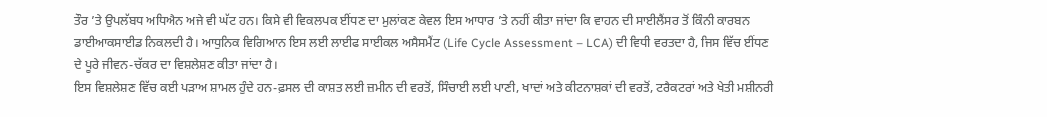ਤੌਰ ’ਤੇ ਉਪਲੱਬਧ ਅਧਿਐਨ ਅਜੇ ਵੀ ਘੱਟ ਹਨ। ਕਿਸੇ ਵੀ ਵਿਕਲਪਕ ਈਂਧਣ ਦਾ ਮੁਲਾਂਕਣ ਕੇਵਲ ਇਸ ਆਧਾਰ ’ਤੇ ਨਹੀਂ ਕੀਤਾ ਜਾਂਦਾ ਕਿ ਵਾਹਨ ਦੀ ਸਾਈਲੈਂਸਰ ਤੋਂ ਕਿੰਨੀ ਕਾਰਬਨ ਡਾਈਆਕਸਾਈਡ ਨਿਕਲਦੀ ਹੈ। ਆਧੁਨਿਕ ਵਿਗਿਆਨ ਇਸ ਲਈ ਲਾਈਫ ਸਾਈਕਲ ਅਸੈਸਮੈਂਟ (Life Cycle Assessment – LCA) ਦੀ ਵਿਧੀ ਵਰਤਦਾ ਹੈ, ਜਿਸ ਵਿੱਚ ਈਂਧਣ ਦੇ ਪੂਰੇ ਜੀਵਨ-ਚੱਕਰ ਦਾ ਵਿਸ਼ਲੇਸ਼ਣ ਕੀਤਾ ਜਾਂਦਾ ਹੈ।
ਇਸ ਵਿਸ਼ਲੇਸ਼ਣ ਵਿੱਚ ਕਈ ਪੜਾਅ ਸ਼ਾਮਲ ਹੁੰਦੇ ਹਨ-ਫ਼ਸਲ ਦੀ ਕਾਸ਼ਤ ਲਈ ਜ਼ਮੀਨ ਦੀ ਵਰਤੋਂ, ਸਿੰਚਾਈ ਲਈ ਪਾਣੀ, ਖਾਦਾਂ ਅਤੇ ਕੀਟਨਾਸ਼ਕਾਂ ਦੀ ਵਰਤੋਂ, ਟਰੈਕਟਰਾਂ ਅਤੇ ਖੇਤੀ ਮਸ਼ੀਨਰੀ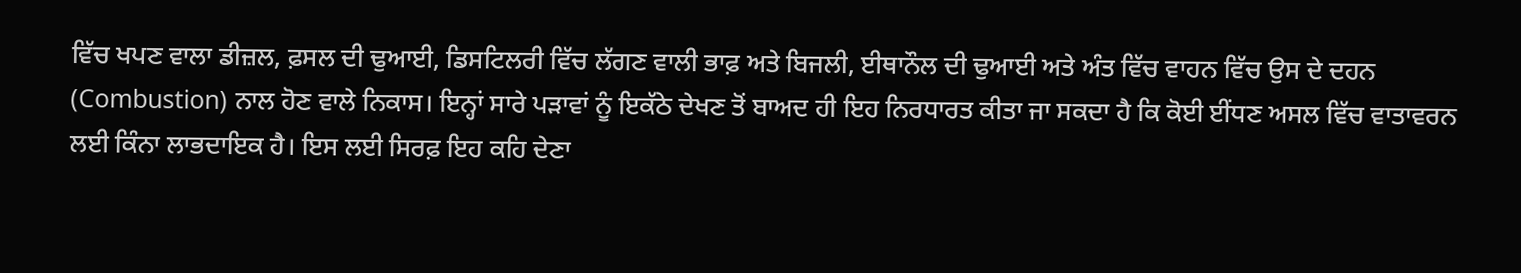ਵਿੱਚ ਖਪਣ ਵਾਲਾ ਡੀਜ਼ਲ, ਫ਼ਸਲ ਦੀ ਢੁਆਈ, ਡਿਸਟਿਲਰੀ ਵਿੱਚ ਲੱਗਣ ਵਾਲੀ ਭਾਫ਼ ਅਤੇ ਬਿਜਲੀ, ਈਥਾਨੌਲ ਦੀ ਢੁਆਈ ਅਤੇ ਅੰਤ ਵਿੱਚ ਵਾਹਨ ਵਿੱਚ ਉਸ ਦੇ ਦਹਨ (Combustion) ਨਾਲ ਹੋਣ ਵਾਲੇ ਨਿਕਾਸ। ਇਨ੍ਹਾਂ ਸਾਰੇ ਪੜਾਵਾਂ ਨੂੰ ਇਕੱਠੇ ਦੇਖਣ ਤੋਂ ਬਾਅਦ ਹੀ ਇਹ ਨਿਰਧਾਰਤ ਕੀਤਾ ਜਾ ਸਕਦਾ ਹੈ ਕਿ ਕੋਈ ਈਂਧਣ ਅਸਲ ਵਿੱਚ ਵਾਤਾਵਰਨ ਲਈ ਕਿੰਨਾ ਲਾਭਦਾਇਕ ਹੈ। ਇਸ ਲਈ ਸਿਰਫ਼ ਇਹ ਕਹਿ ਦੇਣਾ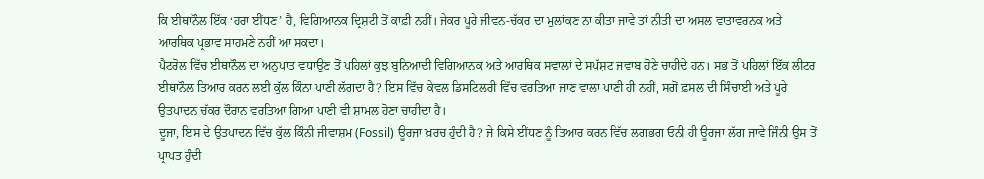ਕਿ ਈਥਾਨੌਲ ਇੱਕ ‘ਹਰਾ ਈਂਧਣ’ ਹੈ, ਵਿਗਿਆਨਕ ਦ੍ਰਿਸ਼ਟੀ ਤੋਂ ਕਾਫ਼ੀ ਨਹੀਂ। ਜੇਕਰ ਪੂਰੇ ਜੀਵਨ-ਚੱਕਰ ਦਾ ਮੁਲਾਂਕਣ ਨਾ ਕੀਤਾ ਜਾਵੇ ਤਾਂ ਨੀਤੀ ਦਾ ਅਸਲ ਵਾਤਾਵਰਨਕ ਅਤੇ ਆਰਥਿਕ ਪ੍ਰਭਾਵ ਸਾਹਮਣੇ ਨਹੀਂ ਆ ਸਕਦਾ।
ਪੈਟਰੋਲ ਵਿੱਚ ਈਥਾਨੌਲ ਦਾ ਅਨੁਪਾਤ ਵਧਾਉਣ ਤੋਂ ਪਹਿਲਾਂ ਕੁਝ ਬੁਨਿਆਦੀ ਵਿਗਿਆਨਕ ਅਤੇ ਆਰਥਿਕ ਸਵਾਲਾਂ ਦੇ ਸਪੱਸ਼ਟ ਜਵਾਬ ਹੋਣੇ ਚਾਹੀਦੇ ਹਨ। ਸਭ ਤੋਂ ਪਹਿਲਾਂ ਇੱਕ ਲੀਟਰ ਈਥਾਨੌਲ ਤਿਆਰ ਕਰਨ ਲਈ ਕੁੱਲ ਕਿੰਨਾ ਪਾਣੀ ਲੱਗਦਾ ਹੈ? ਇਸ ਵਿੱਚ ਕੇਵਲ ਡਿਸਟਿਲਰੀ ਵਿੱਚ ਵਰਤਿਆ ਜਾਣ ਵਾਲਾ ਪਾਣੀ ਹੀ ਨਹੀਂ, ਸਗੋਂ ਫ਼ਸਲ ਦੀ ਸਿੰਚਾਈ ਅਤੇ ਪੂਰੇ ਉਤਪਾਦਨ ਚੱਕਰ ਦੌਰਾਨ ਵਰਤਿਆ ਗਿਆ ਪਾਣੀ ਵੀ ਸ਼ਾਮਲ ਹੋਣਾ ਚਾਹੀਦਾ ਹੈ।
ਦੂਜਾ, ਇਸ ਦੇ ਉਤਪਾਦਨ ਵਿੱਚ ਕੁੱਲ ਕਿੰਨੀ ਜੀਵਾਸ਼ਮ (Fossil) ਊਰਜਾ ਖ਼ਰਚ ਹੁੰਦੀ ਹੈ? ਜੇ ਕਿਸੇ ਈਂਧਣ ਨੂੰ ਤਿਆਰ ਕਰਨ ਵਿੱਚ ਲਗਭਗ ਓਨੀ ਹੀ ਊਰਜਾ ਲੱਗ ਜਾਵੇ ਜਿੰਨੀ ਉਸ ਤੋਂ ਪ੍ਰਾਪਤ ਹੁੰਦੀ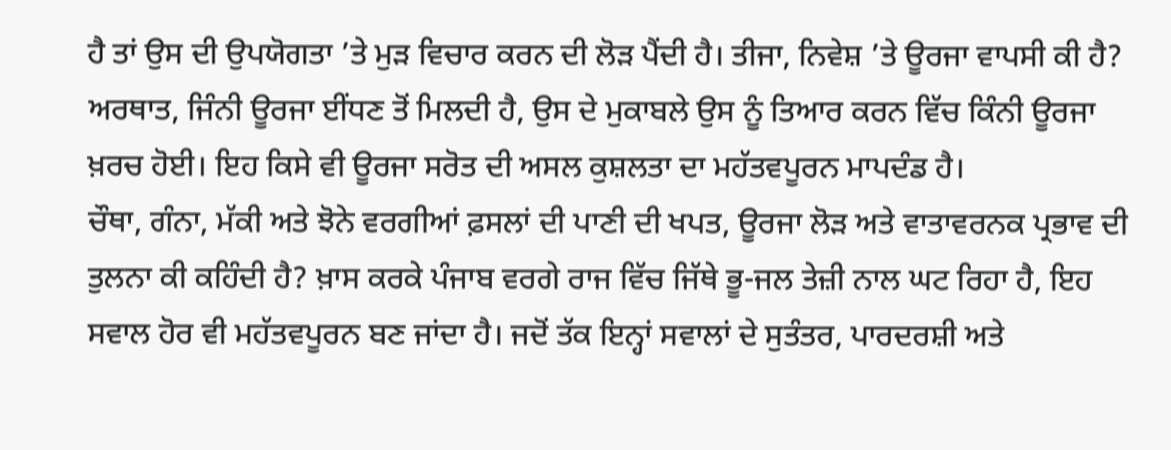ਹੈ ਤਾਂ ਉਸ ਦੀ ਉਪਯੋਗਤਾ ’ਤੇ ਮੁੜ ਵਿਚਾਰ ਕਰਨ ਦੀ ਲੋੜ ਪੈਂਦੀ ਹੈ। ਤੀਜਾ, ਨਿਵੇਸ਼ ’ਤੇ ਊਰਜਾ ਵਾਪਸੀ ਕੀ ਹੈ? ਅਰਥਾਤ, ਜਿੰਨੀ ਊਰਜਾ ਈਂਧਣ ਤੋਂ ਮਿਲਦੀ ਹੈ, ਉਸ ਦੇ ਮੁਕਾਬਲੇ ਉਸ ਨੂੰ ਤਿਆਰ ਕਰਨ ਵਿੱਚ ਕਿੰਨੀ ਊਰਜਾ ਖ਼ਰਚ ਹੋਈ। ਇਹ ਕਿਸੇ ਵੀ ਊਰਜਾ ਸਰੋਤ ਦੀ ਅਸਲ ਕੁਸ਼ਲਤਾ ਦਾ ਮਹੱਤਵਪੂਰਨ ਮਾਪਦੰਡ ਹੈ।
ਚੌਥਾ, ਗੰਨਾ, ਮੱਕੀ ਅਤੇ ਝੋਨੇ ਵਰਗੀਆਂ ਫ਼ਸਲਾਂ ਦੀ ਪਾਣੀ ਦੀ ਖਪਤ, ਊਰਜਾ ਲੋੜ ਅਤੇ ਵਾਤਾਵਰਨਕ ਪ੍ਰਭਾਵ ਦੀ ਤੁਲਨਾ ਕੀ ਕਹਿੰਦੀ ਹੈ? ਖ਼ਾਸ ਕਰਕੇ ਪੰਜਾਬ ਵਰਗੇ ਰਾਜ ਵਿੱਚ ਜਿੱਥੇ ਭੂ-ਜਲ ਤੇਜ਼ੀ ਨਾਲ ਘਟ ਰਿਹਾ ਹੈ, ਇਹ ਸਵਾਲ ਹੋਰ ਵੀ ਮਹੱਤਵਪੂਰਨ ਬਣ ਜਾਂਦਾ ਹੈ। ਜਦੋਂ ਤੱਕ ਇਨ੍ਹਾਂ ਸਵਾਲਾਂ ਦੇ ਸੁਤੰਤਰ, ਪਾਰਦਰਸ਼ੀ ਅਤੇ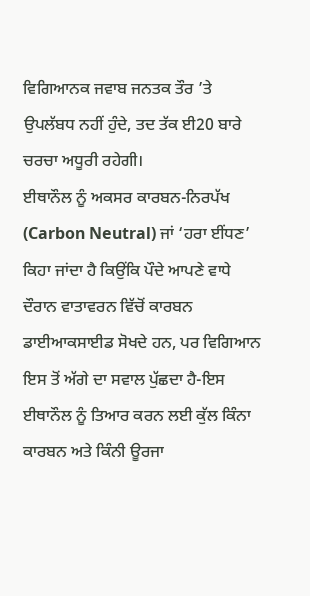ਵਿਗਿਆਨਕ ਜਵਾਬ ਜਨਤਕ ਤੌਰ ’ਤੇ ਉਪਲੱਬਧ ਨਹੀਂ ਹੁੰਦੇ, ਤਦ ਤੱਕ ਈ20 ਬਾਰੇ ਚਰਚਾ ਅਧੂਰੀ ਰਹੇਗੀ।
ਈਥਾਨੌਲ ਨੂੰ ਅਕਸਰ ਕਾਰਬਨ-ਨਿਰਪੱਖ (Carbon Neutral) ਜਾਂ ‘ਹਰਾ ਈਂਧਣ’ ਕਿਹਾ ਜਾਂਦਾ ਹੈ ਕਿਉਂਕਿ ਪੌਦੇ ਆਪਣੇ ਵਾਧੇ ਦੌਰਾਨ ਵਾਤਾਵਰਨ ਵਿੱਚੋਂ ਕਾਰਬਨ ਡਾਈਆਕਸਾਈਡ ਸੋਖਦੇ ਹਨ, ਪਰ ਵਿਗਿਆਨ ਇਸ ਤੋਂ ਅੱਗੇ ਦਾ ਸਵਾਲ ਪੁੱਛਦਾ ਹੈ-ਇਸ ਈਥਾਨੌਲ ਨੂੰ ਤਿਆਰ ਕਰਨ ਲਈ ਕੁੱਲ ਕਿੰਨਾ ਕਾਰਬਨ ਅਤੇ ਕਿੰਨੀ ਊਰਜਾ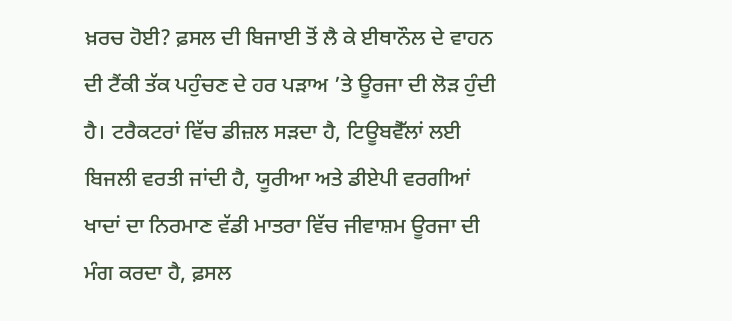ਖ਼ਰਚ ਹੋਈ? ਫ਼ਸਲ ਦੀ ਬਿਜਾਈ ਤੋਂ ਲੈ ਕੇ ਈਥਾਨੌਲ ਦੇ ਵਾਹਨ ਦੀ ਟੈਂਕੀ ਤੱਕ ਪਹੁੰਚਣ ਦੇ ਹਰ ਪੜਾਅ ’ਤੇ ਊਰਜਾ ਦੀ ਲੋੜ ਹੁੰਦੀ ਹੈ। ਟਰੈਕਟਰਾਂ ਵਿੱਚ ਡੀਜ਼ਲ ਸੜਦਾ ਹੈ, ਟਿਊਬਵੈੱਲਾਂ ਲਈ ਬਿਜਲੀ ਵਰਤੀ ਜਾਂਦੀ ਹੈ, ਯੂਰੀਆ ਅਤੇ ਡੀਏਪੀ ਵਰਗੀਆਂ ਖਾਦਾਂ ਦਾ ਨਿਰਮਾਣ ਵੱਡੀ ਮਾਤਰਾ ਵਿੱਚ ਜੀਵਾਸ਼ਮ ਊਰਜਾ ਦੀ ਮੰਗ ਕਰਦਾ ਹੈ, ਫ਼ਸਲ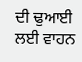ਦੀ ਢੁਆਈ ਲਈ ਵਾਹਨ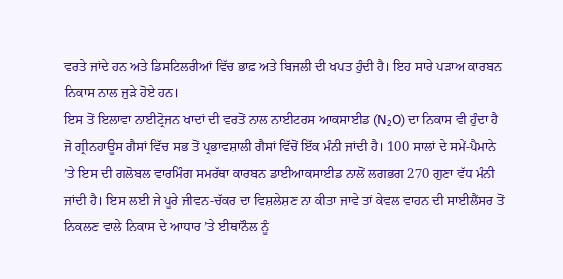ਵਰਤੇ ਜਾਂਦੇ ਹਨ ਅਤੇ ਡਿਸਟਿਲਰੀਆਂ ਵਿੱਚ ਭਾਫ਼ ਅਤੇ ਬਿਜਲੀ ਦੀ ਖਪਤ ਹੁੰਦੀ ਹੈ। ਇਹ ਸਾਰੇ ਪੜਾਅ ਕਾਰਬਨ ਨਿਕਾਸ ਨਾਲ ਜੁੜੇ ਹੋਏ ਹਨ।
ਇਸ ਤੋਂ ਇਲਾਵਾ ਨਾਈਟ੍ਰੋਜਨ ਖਾਦਾਂ ਦੀ ਵਰਤੋਂ ਨਾਲ ਨਾਈਟਰਸ ਆਕਸਾਈਡ (N₂O) ਦਾ ਨਿਕਾਸ ਵੀ ਹੁੰਦਾ ਹੈ ਜੋ ਗ੍ਰੀਨਹਾਊਸ ਗੈਸਾਂ ਵਿੱਚ ਸਭ ਤੋਂ ਪ੍ਰਭਾਵਸ਼ਾਲੀ ਗੈਸਾਂ ਵਿੱਚੋਂ ਇੱਕ ਮੰਨੀ ਜਾਂਦੀ ਹੈ। 100 ਸਾਲਾਂ ਦੇ ਸਮੇਂ-ਪੈਮਾਨੇ ’ਤੇ ਇਸ ਦੀ ਗਲੋਬਲ ਵਾਰਮਿੰਗ ਸਮਰੱਥਾ ਕਾਰਬਨ ਡਾਈਆਕਸਾਈਡ ਨਾਲੋਂ ਲਗਭਗ 270 ਗੁਣਾ ਵੱਧ ਮੰਨੀ ਜਾਂਦੀ ਹੈ। ਇਸ ਲਈ ਜੇ ਪੂਰੇ ਜੀਵਨ-ਚੱਕਰ ਦਾ ਵਿਸ਼ਲੇਸ਼ਣ ਨਾ ਕੀਤਾ ਜਾਵੇ ਤਾਂ ਕੇਵਲ ਵਾਹਨ ਦੀ ਸਾਈਲੈਂਸਰ ਤੋਂ ਨਿਕਲਣ ਵਾਲੇ ਨਿਕਾਸ ਦੇ ਆਧਾਰ ’ਤੇ ਈਥਾਨੌਲ ਨੂੰ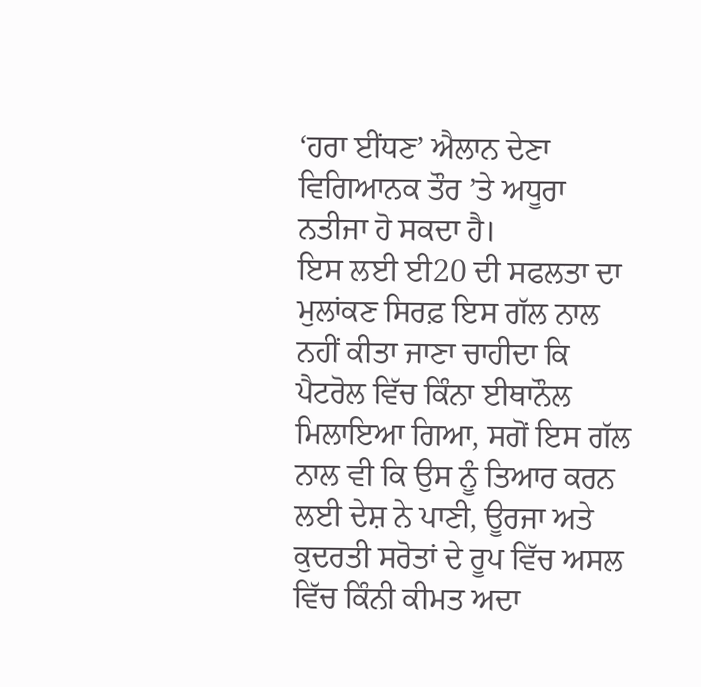‘ਹਰਾ ਈਂਧਣ’ ਐਲਾਨ ਦੇਣਾ ਵਿਗਿਆਨਕ ਤੌਰ ’ਤੇ ਅਧੂਰਾ ਨਤੀਜਾ ਹੋ ਸਕਦਾ ਹੈ।
ਇਸ ਲਈ ਈ20 ਦੀ ਸਫਲਤਾ ਦਾ ਮੁਲਾਂਕਣ ਸਿਰਫ਼ ਇਸ ਗੱਲ ਨਾਲ ਨਹੀਂ ਕੀਤਾ ਜਾਣਾ ਚਾਹੀਦਾ ਕਿ ਪੈਟਰੋਲ ਵਿੱਚ ਕਿੰਨਾ ਈਥਾਨੌਲ ਮਿਲਾਇਆ ਗਿਆ, ਸਗੋਂ ਇਸ ਗੱਲ ਨਾਲ ਵੀ ਕਿ ਉਸ ਨੂੰ ਤਿਆਰ ਕਰਨ ਲਈ ਦੇਸ਼ ਨੇ ਪਾਣੀ, ਊਰਜਾ ਅਤੇ ਕੁਦਰਤੀ ਸਰੋਤਾਂ ਦੇ ਰੂਪ ਵਿੱਚ ਅਸਲ ਵਿੱਚ ਕਿੰਨੀ ਕੀਮਤ ਅਦਾ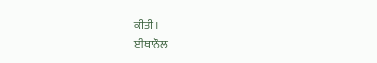ਕੀਤੀ।
ਈਥਾਨੌਲ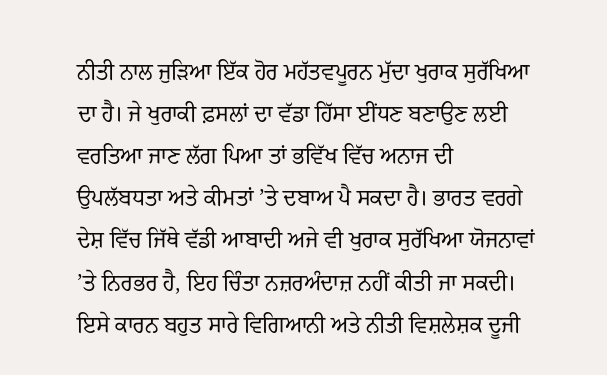ਨੀਤੀ ਨਾਲ ਜੁੜਿਆ ਇੱਕ ਹੋਰ ਮਹੱਤਵਪੂਰਨ ਮੁੱਦਾ ਖੁਰਾਕ ਸੁਰੱਖਿਆ ਦਾ ਹੈ। ਜੇ ਖੁਰਾਕੀ ਫ਼ਸਲਾਂ ਦਾ ਵੱਡਾ ਹਿੱਸਾ ਈਂਧਣ ਬਣਾਉਣ ਲਈ ਵਰਤਿਆ ਜਾਣ ਲੱਗ ਪਿਆ ਤਾਂ ਭਵਿੱਖ ਵਿੱਚ ਅਨਾਜ ਦੀ ਉਪਲੱਬਧਤਾ ਅਤੇ ਕੀਮਤਾਂ ’ਤੇ ਦਬਾਅ ਪੈ ਸਕਦਾ ਹੈ। ਭਾਰਤ ਵਰਗੇ ਦੇਸ਼ ਵਿੱਚ ਜਿੱਥੇ ਵੱਡੀ ਆਬਾਦੀ ਅਜੇ ਵੀ ਖੁਰਾਕ ਸੁਰੱਖਿਆ ਯੋਜਨਾਵਾਂ ’ਤੇ ਨਿਰਭਰ ਹੈ, ਇਹ ਚਿੰਤਾ ਨਜ਼ਰਅੰਦਾਜ਼ ਨਹੀਂ ਕੀਤੀ ਜਾ ਸਕਦੀ।
ਇਸੇ ਕਾਰਨ ਬਹੁਤ ਸਾਰੇ ਵਿਗਿਆਨੀ ਅਤੇ ਨੀਤੀ ਵਿਸ਼ਲੇਸ਼ਕ ਦੂਜੀ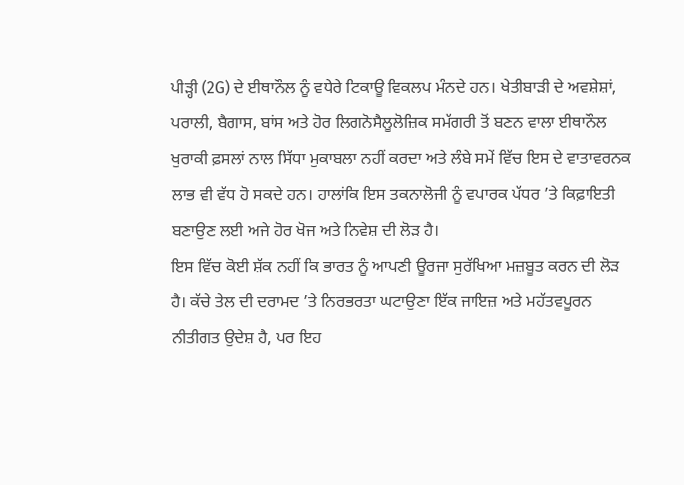ਪੀੜ੍ਹੀ (2G) ਦੇ ਈਥਾਨੌਲ ਨੂੰ ਵਧੇਰੇ ਟਿਕਾਊ ਵਿਕਲਪ ਮੰਨਦੇ ਹਨ। ਖੇਤੀਬਾੜੀ ਦੇ ਅਵਸ਼ੇਸ਼ਾਂ, ਪਰਾਲੀ, ਬੈਗਾਸ, ਬਾਂਸ ਅਤੇ ਹੋਰ ਲਿਗਨੋਸੈਲੂਲੋਜ਼ਿਕ ਸਮੱਗਰੀ ਤੋਂ ਬਣਨ ਵਾਲਾ ਈਥਾਨੌਲ ਖੁਰਾਕੀ ਫ਼ਸਲਾਂ ਨਾਲ ਸਿੱਧਾ ਮੁਕਾਬਲਾ ਨਹੀਂ ਕਰਦਾ ਅਤੇ ਲੰਬੇ ਸਮੇਂ ਵਿੱਚ ਇਸ ਦੇ ਵਾਤਾਵਰਨਕ ਲਾਭ ਵੀ ਵੱਧ ਹੋ ਸਕਦੇ ਹਨ। ਹਾਲਾਂਕਿ ਇਸ ਤਕਨਾਲੋਜੀ ਨੂੰ ਵਪਾਰਕ ਪੱਧਰ ’ਤੇ ਕਿਫ਼ਾਇਤੀ ਬਣਾਉਣ ਲਈ ਅਜੇ ਹੋਰ ਖੋਜ ਅਤੇ ਨਿਵੇਸ਼ ਦੀ ਲੋੜ ਹੈ।
ਇਸ ਵਿੱਚ ਕੋਈ ਸ਼ੱਕ ਨਹੀਂ ਕਿ ਭਾਰਤ ਨੂੰ ਆਪਣੀ ਊਰਜਾ ਸੁਰੱਖਿਆ ਮਜ਼ਬੂਤ ਕਰਨ ਦੀ ਲੋੜ ਹੈ। ਕੱਚੇ ਤੇਲ ਦੀ ਦਰਾਮਦ ’ਤੇ ਨਿਰਭਰਤਾ ਘਟਾਉਣਾ ਇੱਕ ਜਾਇਜ਼ ਅਤੇ ਮਹੱਤਵਪੂਰਨ ਨੀਤੀਗਤ ਉਦੇਸ਼ ਹੈ, ਪਰ ਇਹ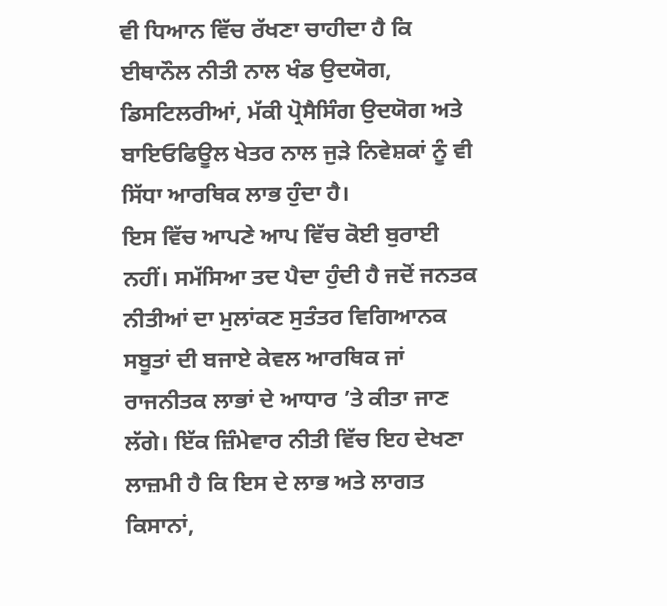ਵੀ ਧਿਆਨ ਵਿੱਚ ਰੱਖਣਾ ਚਾਹੀਦਾ ਹੈ ਕਿ ਈਥਾਨੌਲ ਨੀਤੀ ਨਾਲ ਖੰਡ ਉਦਯੋਗ, ਡਿਸਟਿਲਰੀਆਂ, ਮੱਕੀ ਪ੍ਰੋਸੈਸਿੰਗ ਉਦਯੋਗ ਅਤੇ ਬਾਇਓਫਿਊਲ ਖੇਤਰ ਨਾਲ ਜੁੜੇ ਨਿਵੇਸ਼ਕਾਂ ਨੂੰ ਵੀ ਸਿੱਧਾ ਆਰਥਿਕ ਲਾਭ ਹੁੰਦਾ ਹੈ।
ਇਸ ਵਿੱਚ ਆਪਣੇ ਆਪ ਵਿੱਚ ਕੋਈ ਬੁਰਾਈ ਨਹੀਂ। ਸਮੱਸਿਆ ਤਦ ਪੈਦਾ ਹੁੰਦੀ ਹੈ ਜਦੋਂ ਜਨਤਕ ਨੀਤੀਆਂ ਦਾ ਮੁਲਾਂਕਣ ਸੁਤੰਤਰ ਵਿਗਿਆਨਕ ਸਬੂਤਾਂ ਦੀ ਬਜਾਏ ਕੇਵਲ ਆਰਥਿਕ ਜਾਂ ਰਾਜਨੀਤਕ ਲਾਭਾਂ ਦੇ ਆਧਾਰ ’ਤੇ ਕੀਤਾ ਜਾਣ ਲੱਗੇ। ਇੱਕ ਜ਼ਿੰਮੇਵਾਰ ਨੀਤੀ ਵਿੱਚ ਇਹ ਦੇਖਣਾ ਲਾਜ਼ਮੀ ਹੈ ਕਿ ਇਸ ਦੇ ਲਾਭ ਅਤੇ ਲਾਗਤ ਕਿਸਾਨਾਂ,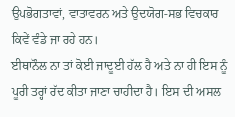ਉਪਭੋਗਤਾਵਾਂ, ਵਾਤਾਵਰਨ ਅਤੇ ਉਦਯੋਗ-ਸਭ ਵਿਚਕਾਰ ਕਿਵੇਂ ਵੰਡੇ ਜਾ ਰਹੇ ਹਨ।
ਈਥਾਨੌਲ ਨਾ ਤਾਂ ਕੋਈ ਜਾਦੂਈ ਹੱਲ ਹੈ ਅਤੇ ਨਾ ਹੀ ਇਸ ਨੂੰ ਪੂਰੀ ਤਰ੍ਹਾਂ ਰੱਦ ਕੀਤਾ ਜਾਣਾ ਚਾਹੀਦਾ ਹੈ। ਇਸ ਦੀ ਅਸਲ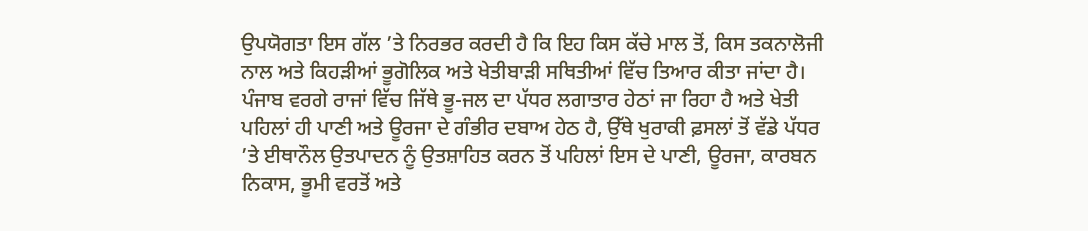ਉਪਯੋਗਤਾ ਇਸ ਗੱਲ ’ਤੇ ਨਿਰਭਰ ਕਰਦੀ ਹੈ ਕਿ ਇਹ ਕਿਸ ਕੱਚੇ ਮਾਲ ਤੋਂ, ਕਿਸ ਤਕਨਾਲੋਜੀ ਨਾਲ ਅਤੇ ਕਿਹੜੀਆਂ ਭੂਗੋਲਿਕ ਅਤੇ ਖੇਤੀਬਾੜੀ ਸਥਿਤੀਆਂ ਵਿੱਚ ਤਿਆਰ ਕੀਤਾ ਜਾਂਦਾ ਹੈ।
ਪੰਜਾਬ ਵਰਗੇ ਰਾਜਾਂ ਵਿੱਚ ਜਿੱਥੇ ਭੂ-ਜਲ ਦਾ ਪੱਧਰ ਲਗਾਤਾਰ ਹੇਠਾਂ ਜਾ ਰਿਹਾ ਹੈ ਅਤੇ ਖੇਤੀ ਪਹਿਲਾਂ ਹੀ ਪਾਣੀ ਅਤੇ ਊਰਜਾ ਦੇ ਗੰਭੀਰ ਦਬਾਅ ਹੇਠ ਹੈ, ਉੱਥੇ ਖੁਰਾਕੀ ਫ਼ਸਲਾਂ ਤੋਂ ਵੱਡੇ ਪੱਧਰ ’ਤੇ ਈਥਾਨੌਲ ਉਤਪਾਦਨ ਨੂੰ ਉਤਸ਼ਾਹਿਤ ਕਰਨ ਤੋਂ ਪਹਿਲਾਂ ਇਸ ਦੇ ਪਾਣੀ, ਊਰਜਾ, ਕਾਰਬਨ ਨਿਕਾਸ, ਭੂਮੀ ਵਰਤੋਂ ਅਤੇ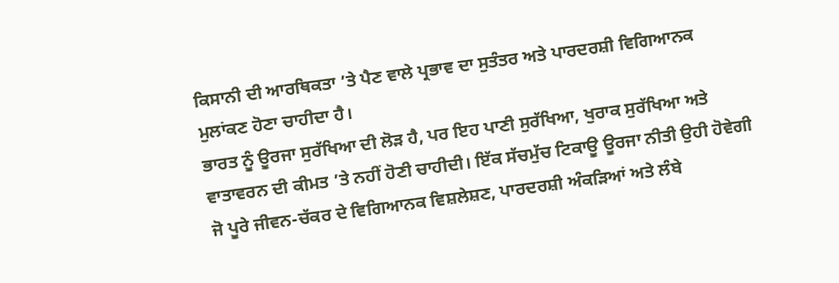ਕਿਸਾਨੀ ਦੀ ਆਰਥਿਕਤਾ ’ਤੇ ਪੈਣ ਵਾਲੇ ਪ੍ਰਭਾਵ ਦਾ ਸੁਤੰਤਰ ਅਤੇ ਪਾਰਦਰਸ਼ੀ ਵਿਗਿਆਨਕ ਮੁਲਾਂਕਣ ਹੋਣਾ ਚਾਹੀਦਾ ਹੈ।
ਭਾਰਤ ਨੂੰ ਊਰਜਾ ਸੁਰੱਖਿਆ ਦੀ ਲੋੜ ਹੈ, ਪਰ ਇਹ ਪਾਣੀ ਸੁਰੱਖਿਆ, ਖੁਰਾਕ ਸੁਰੱਖਿਆ ਅਤੇ ਵਾਤਾਵਰਨ ਦੀ ਕੀਮਤ ’ਤੇ ਨਹੀਂ ਹੋਣੀ ਚਾਹੀਦੀ। ਇੱਕ ਸੱਚਮੁੱਚ ਟਿਕਾਊ ਊਰਜਾ ਨੀਤੀ ਉਹੀ ਹੋਵੇਗੀ ਜੋ ਪੂਰੇ ਜੀਵਨ-ਚੱਕਰ ਦੇ ਵਿਗਿਆਨਕ ਵਿਸ਼ਲੇਸ਼ਣ, ਪਾਰਦਰਸ਼ੀ ਅੰਕੜਿਆਂ ਅਤੇ ਲੰਬੇ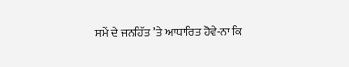ਸਮੇਂ ਦੇ ਜਨਹਿੱਤ ’ਤੇ ਆਧਾਰਿਤ ਹੋਵੇ-ਨਾ ਕਿ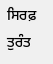ਸਿਰਫ਼ ਤੁਰੰਤ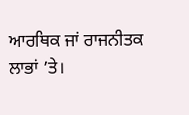ਆਰਥਿਕ ਜਾਂ ਰਾਜਨੀਤਕ ਲਾਭਾਂ ’ਤੇ।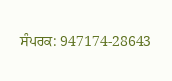ਸੰਪਰਕ: 947174-28643